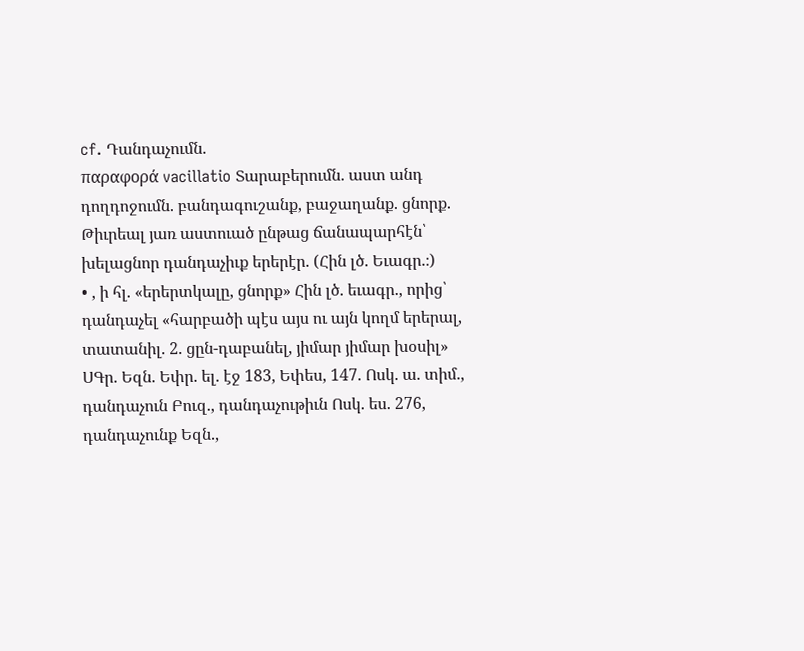cf. Դանդաչումն.
παραφορά vacillatio Տարաբերումն. աստ անդ դողդոջումն. բանդագուշանք, բաջաղանք. ցնորք.
Թիւրեալ յառ աստուած ընթաց ճանապարհէն՝ խելացնոր դանդաչիւք երերէր. (Հին լծ. Եւագր.։)
• , ի հլ. «երերտկալը, ցնորք» Հին լծ. եւագր., որից՝ դանդաչել «հարբածի պէս այս ու այն կողմ երերալ, տատանիլ. 2. ցըն-դաբանել, յիմար յիմար խօսիլ» ՍԳր. Եզն. Եփր. ել. էջ 183, Եփես, 147. Ոսկ. ա. տիմ., դանդաչուն Բուզ., դանդաչութիւն Ոսկ. ես. 276, դանդաչունք Եզն.,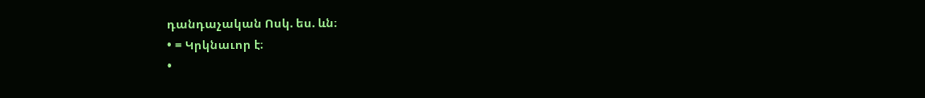դանդաչական Ոսկ. ես. ևն։
• = Կրկնաւոր է։
•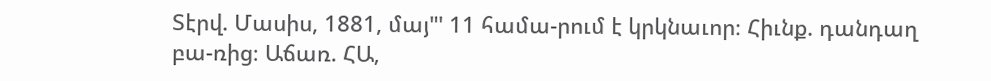Տէրվ. Մասիս, 1881, մայ"' 11 համա-րում է կրկնաւոր։ Հիւնք. դանդաղ բա-ռից։ Աճառ. ՀԱ,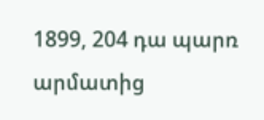1899, 204 դա պարռ արմատից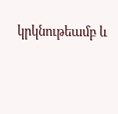կրկնութեամբ և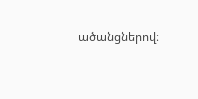ածանցներով։